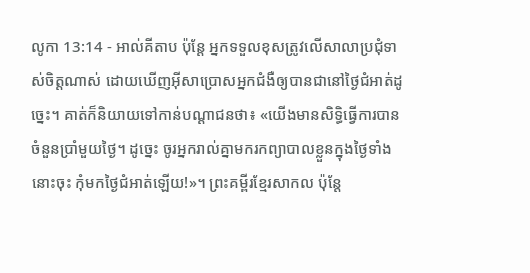លូកា 13:14 - អាល់គីតាប ប៉ុន្តែ អ្នកទទួលខុសត្រូវលើសាលាប្រជុំទាស់ចិត្ដណាស់ ដោយឃើញអ៊ីសាប្រោសអ្នកជំងឺឲ្យបានជានៅថ្ងៃជំអាត់ដូច្នេះ។ គាត់ក៏និយាយទៅកាន់បណ្ដាជនថា៖ «យើងមានសិទ្ធិធ្វើការបានចំនួនប្រាំមួយថ្ងៃ។ ដូច្នេះ ចូរអ្នករាល់គ្នាមករកព្យាបាលខ្លួនក្នុងថ្ងៃទាំងនោះចុះ កុំមកថ្ងៃជំអាត់ឡើយ!»។ ព្រះគម្ពីរខ្មែរសាកល ប៉ុន្តែ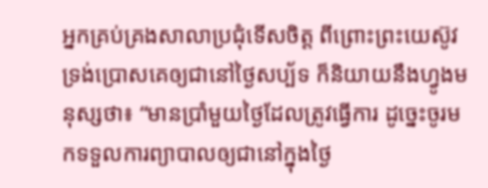អ្នកគ្រប់គ្រងសាលាប្រជុំទើសចិត្ត ពីព្រោះព្រះយេស៊ូវទ្រង់ប្រោសគេឲ្យជានៅថ្ងៃសប្ប័ទ ក៏និយាយនឹងហ្វូងមនុស្សថា៖ “មានប្រាំមួយថ្ងៃដែលត្រូវធ្វើការ ដូច្នេះចូរមកទទួលការព្យាបាលឲ្យជានៅក្នុងថ្ងៃ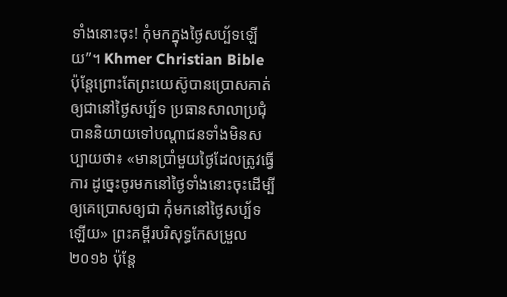ទាំងនោះចុះ! កុំមកក្នុងថ្ងៃសប្ប័ទឡើយ”។ Khmer Christian Bible ប៉ុន្ដែព្រោះតែព្រះយេស៊ូបានប្រោសគាត់ឲ្យជានៅថ្ងៃសប្ប័ទ ប្រធានសាលាប្រជុំបាននិយាយទៅបណ្ដាជនទាំងមិនសប្បាយថា៖ «មានប្រាំមួយថ្ងៃដែលត្រូវធ្វើការ ដូច្នេះចូរមកនៅថ្ងៃទាំងនោះចុះដើម្បីឲ្យគេប្រោសឲ្យជា កុំមកនៅថ្ងៃសប្ប័ទឡើយ» ព្រះគម្ពីរបរិសុទ្ធកែសម្រួល ២០១៦ ប៉ុន្តែ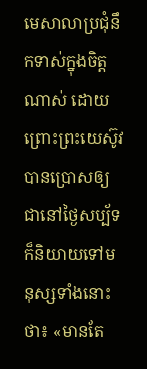មេសាលាប្រជុំនឹកទាស់ក្នុងចិត្តណាស់ ដោយព្រោះព្រះយេស៊ូវបានប្រោសឲ្យជានៅថ្ងៃសប្ប័ទ ក៏និយាយទៅមនុស្សទាំងនោះថា៖ «មានតែ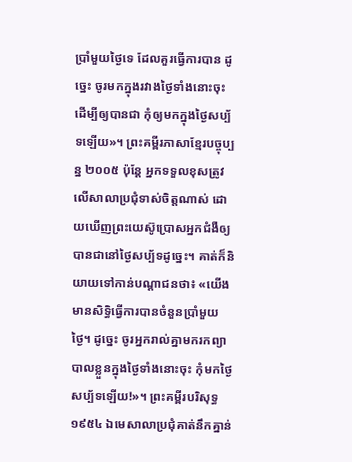ប្រាំមួយថ្ងៃទេ ដែលគួរធ្វើការបាន ដូច្នេះ ចូរមកក្នុងរវាងថ្ងៃទាំងនោះចុះ ដើម្បីឲ្យបានជា កុំឲ្យមកក្នុងថ្ងៃសប្ប័ទឡើយ»។ ព្រះគម្ពីរភាសាខ្មែរបច្ចុប្បន្ន ២០០៥ ប៉ុន្តែ អ្នកទទួលខុសត្រូវលើសាលាប្រជុំទាស់ចិត្តណាស់ ដោយឃើញព្រះយេស៊ូប្រោសអ្នកជំងឺឲ្យបានជានៅថ្ងៃសប្ប័ទដូច្នេះ។ គាត់ក៏និយាយទៅកាន់បណ្ដាជនថា៖ «យើងមានសិទ្ធិធ្វើការបានចំនួនប្រាំមួយថ្ងៃ។ ដូច្នេះ ចូរអ្នករាល់គ្នាមករកព្យាបាលខ្លួនក្នុងថ្ងៃទាំងនោះចុះ កុំមកថ្ងៃសប្ប័ទឡើយ!»។ ព្រះគម្ពីរបរិសុទ្ធ ១៩៥៤ ឯមេសាលាប្រជុំគាត់នឹកគ្នាន់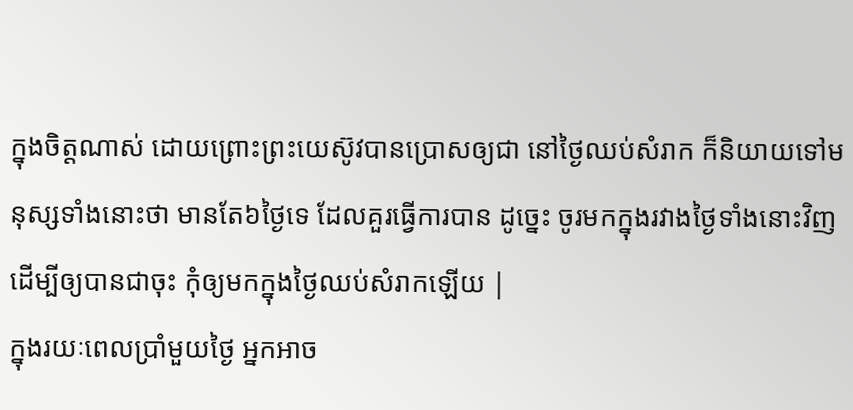ក្នុងចិត្តណាស់ ដោយព្រោះព្រះយេស៊ូវបានប្រោសឲ្យជា នៅថ្ងៃឈប់សំរាក ក៏និយាយទៅមនុស្សទាំងនោះថា មានតែ៦ថ្ងៃទេ ដែលគួរធ្វើការបាន ដូច្នេះ ចូរមកក្នុងរវាងថ្ងៃទាំងនោះវិញ ដើម្បីឲ្យបានជាចុះ កុំឲ្យមកក្នុងថ្ងៃឈប់សំរាកឡើយ |
ក្នុងរយៈពេលប្រាំមួយថ្ងៃ អ្នកអាច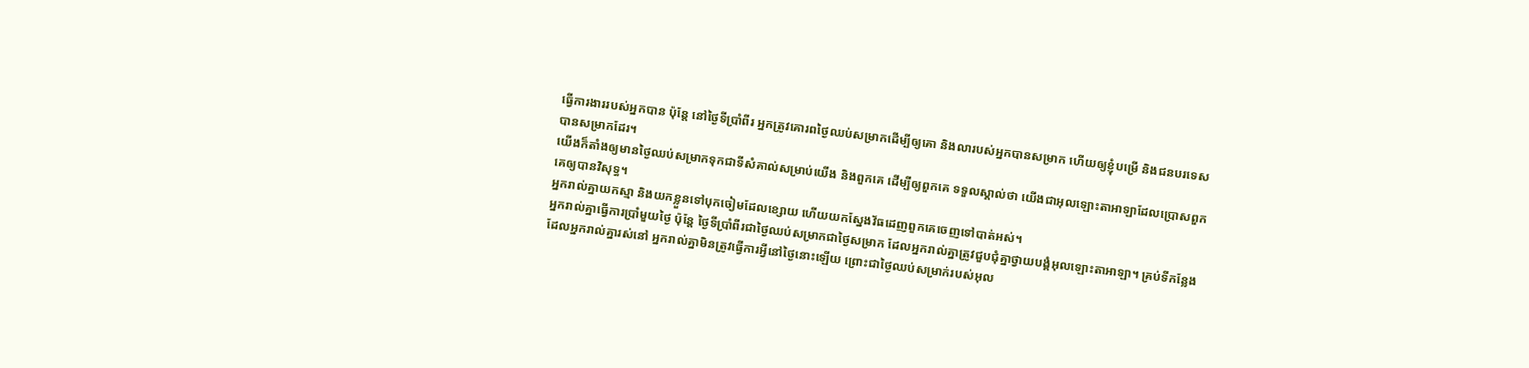ធ្វើការងាររបស់អ្នកបាន ប៉ុន្តែ នៅថ្ងៃទីប្រាំពីរ អ្នកត្រូវគោរពថ្ងៃឈប់សម្រាកដើម្បីឲ្យគោ និងលារបស់អ្នកបានសម្រាក ហើយឲ្យខ្ញុំបម្រើ និងជនបរទេសបានសម្រាកដែរ។
យើងក៏តាំងឲ្យមានថ្ងៃឈប់សម្រាកទុកជាទីសំគាល់សម្រាប់យើង និងពួកគេ ដើម្បីឲ្យពួកគេ ទទួលស្គាល់ថា យើងជាអុលឡោះតាអាឡាដែលប្រោសពួកគេឲ្យបានវិសុទ្ធ។
អ្នករាល់គ្នាយកស្មា និងយកខ្លួនទៅបុកចៀមដែលខ្សោយ ហើយយកស្នែងវ័ធដេញពួកគេចេញទៅបាត់អស់។
អ្នករាល់គ្នាធ្វើការប្រាំមួយថ្ងៃ ប៉ុន្តែ ថ្ងៃទីប្រាំពីរជាថ្ងៃឈប់សម្រាកជាថ្ងៃសម្រាក ដែលអ្នករាល់គ្នាត្រូវជួបជុំគ្នាថ្វាយបង្គំអុលឡោះតាអាឡា។ គ្រប់ទីកន្លែងដែលអ្នករាល់គ្នារស់នៅ អ្នករាល់គ្នាមិនត្រូវធ្វើការអ្វីនៅថ្ងៃនោះឡើយ ព្រោះជាថ្ងៃឈប់សម្រាក់របស់អុល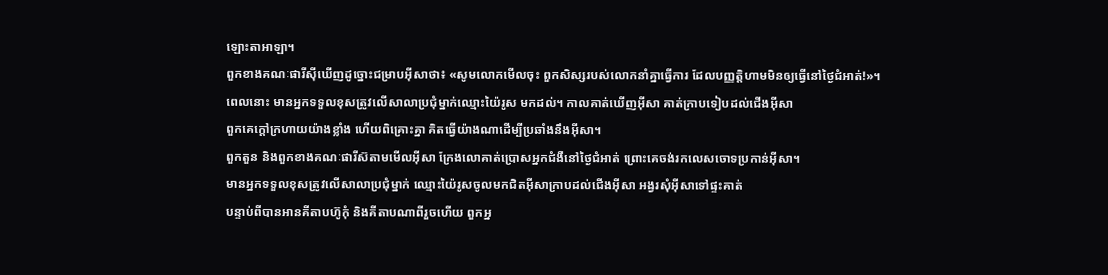ឡោះតាអាឡា។
ពួកខាងគណៈផារីស៊ីឃើញដូច្នោះជម្រាបអ៊ីសាថា៖ «សូមលោកមើលចុះ ពួកសិស្សរបស់លោកនាំគ្នាធ្វើការ ដែលបញ្ញត្ដិហាមមិនឲ្យធ្វើនៅថ្ងៃជំអាត់!»។
ពេលនោះ មានអ្នកទទួលខុសត្រូវលើសាលាប្រជុំម្នាក់ឈ្មោះយ៉ៃរូស មកដល់។ កាលគាត់ឃើញអ៊ីសា គាត់ក្រាបទៀបដល់ជើងអ៊ីសា
ពួកគេក្ដៅក្រហាយយ៉ាងខ្លាំង ហើយពិគ្រោះគ្នា គិតធ្វើយ៉ាងណាដើម្បីប្រឆាំងនឹងអ៊ីសា។
ពួកតួន និងពួកខាងគណៈផារីស៊តាមមើលអ៊ីសា ក្រែងលោគាត់ប្រោសអ្នកជំងឺនៅថ្ងៃជំអាត់ ព្រោះគេចង់រកលេសចោទប្រកាន់អ៊ីសា។
មានអ្នកទទួលខុសត្រូវលើសាលាប្រជុំម្នាក់ ឈ្មោះយ៉ៃរូសចូលមកជិតអ៊ីសាក្រាបដល់ជើងអ៊ីសា អង្វរសុំអ៊ីសាទៅផ្ទះគាត់
បន្ទាប់ពីបានអានគីតាបហ៊ូកុំ និងគីតាបណាពីរួចហើយ ពួកអ្ន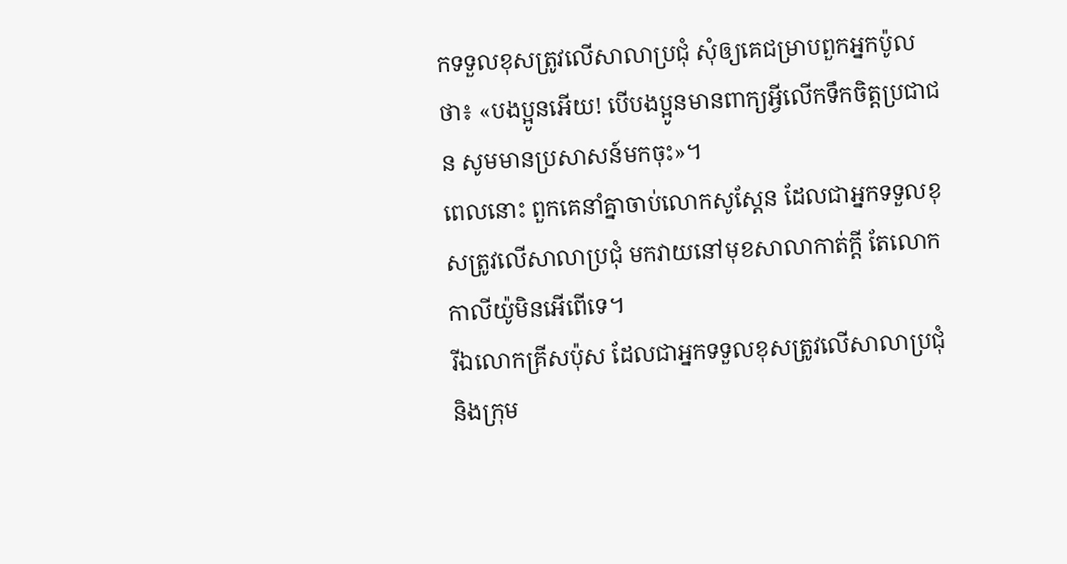កទទួលខុសត្រូវលើសាលាប្រជុំ សុំឲ្យគេជម្រាបពួកអ្នកប៉ូលថា៖ «បងប្អូនអើយ! បើបងប្អូនមានពាក្យអ្វីលើកទឹកចិត្ដប្រជាជន សូមមានប្រសាសន៍មកចុះ»។
ពេលនោះ ពួកគេនាំគ្នាចាប់លោកសូស្ដែន ដែលជាអ្នកទទួលខុសត្រូវលើសាលាប្រជុំ មកវាយនៅមុខសាលាកាត់ក្ដី តែលោកកាលីយ៉ូមិនអើពើទេ។
រីឯលោកគ្រីសប៉ុស ដែលជាអ្នកទទួលខុសត្រូវលើសាលាប្រជុំ និងក្រុម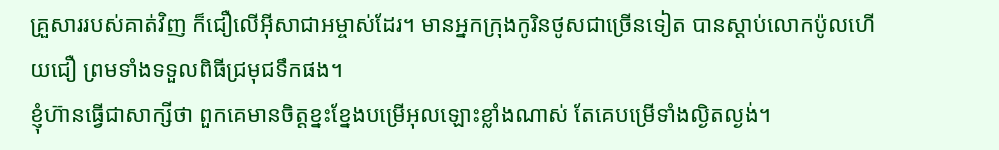គ្រួសាររបស់គាត់វិញ ក៏ជឿលើអ៊ីសាជាអម្ចាស់ដែរ។ មានអ្នកក្រុងកូរិនថូសជាច្រើនទៀត បានស្ដាប់លោកប៉ូលហើយជឿ ព្រមទាំងទទួលពិធីជ្រមុជទឹកផង។
ខ្ញុំហ៊ានធ្វើជាសាក្សីថា ពួកគេមានចិត្ដខ្នះខ្នែងបម្រើអុលឡោះខ្លាំងណាស់ តែគេបម្រើទាំងល្ងិតល្ងង់។